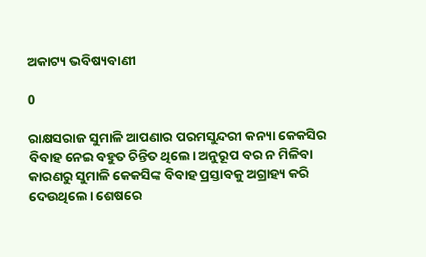ଅକାଟ୍ୟ ଭବିଷ୍ୟବାଣୀ

0

ରାକ୍ଷସରାଜ ସୁମାଳି ଆପଣାର ପରମସୁନ୍ଦରୀ କନ୍ୟା କେକସିର ବିବାହ ନେଇ ବହୁତ ଚିନ୍ତିତ ଥିଲେ। ଅନୁରୂପ ବର ନ ମିଳିବା କାରଣରୁ ସୁମାଳି କେକସିଙ୍କ ବିବାହ ପ୍ରସ୍ତାବକୁ ଅଗ୍ରାହ୍ୟ କରି ଦେଉଥିଲେ। ଶେଷରେ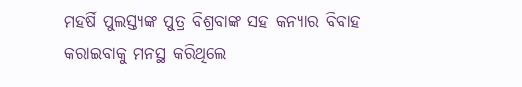ମହର୍ଷି ପୁଲସ୍ତ୍ୟଙ୍କ ପୁତ୍ର ବିଶ୍ରବାଙ୍କ ସହ କନ୍ୟାର ବିବାହ କରାଇବାକୁ ମନସ୍ଥ କରିଥିଲେ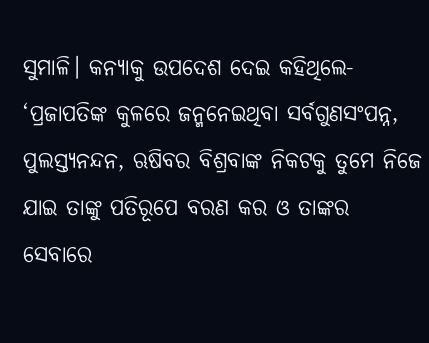ସୁମାଳି। କନ୍ୟାକୁ ଉପଦେଶ ଦେଇ କହିଥିଲେ- ‘ପ୍ରଜାପତିଙ୍କ କୁଳରେ ଜନ୍ମନେଇଥିବା ସର୍ବଗୁଣସଂପନ୍ନ, ପୁଲସ୍ତ୍ୟନନ୍ଦନ, ଋଷିବର ବିଶ୍ରବାଙ୍କ ନିକଟକୁ ତୁମେ ନିଜେ ଯାଇ ତାଙ୍କୁ ପତିରୂପେ ବରଣ କର ଓ ତାଙ୍କର ସେବାରେ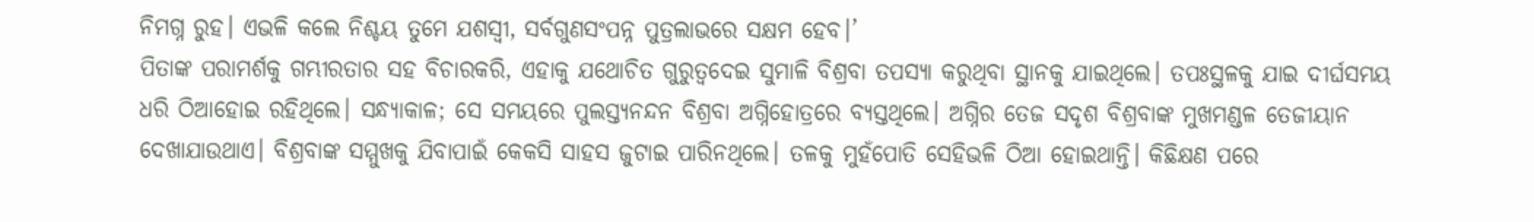ନିମଗ୍ନ ରୁହ। ଏଭଳି କଲେ ନିଶ୍ଚୟ ତୁମେ ଯଶସ୍ବୀ, ସର୍ବଗୁଣସଂପନ୍ନ ପୁତ୍ରଲାଭରେ ସକ୍ଷମ ହେବ।’
ପିତାଙ୍କ ପରାମର୍ଶକୁ ଗମ୍ଭୀରତାର ସହ ବିଚାରକରି, ଏହାକୁ ଯଥୋଚିତ ଗୁରୁତ୍ବଦେଇ ସୁମାଳି ବିଶ୍ରବା ତପସ୍ୟା କରୁଥିବା ସ୍ଥାନକୁ ଯାଇଥିଲେ। ତପଃସ୍ଥଳକୁ ଯାଇ ଦୀର୍ଘସମୟ ଧରି ଠିଆହୋଇ ରହିଥିଲେ। ସନ୍ଧ୍ୟାକାଳ; ସେ ସମୟରେ ପୁଲସ୍ତ୍ୟନନ୍ଦନ ବିଶ୍ରବା ଅଗ୍ନିହୋତ୍ରରେ ବ୍ୟସ୍ତଥିଲେ। ଅଗ୍ନିର ତେଜ ସଦୃଶ ବିଶ୍ରବାଙ୍କ ମୁଖମଣ୍ଡଳ ତେଜୀୟାନ ଦେଖାଯାଉଥାଏ। ବିଶ୍ରବାଙ୍କ ସମ୍ମୁଖକୁ ଯିବାପାଇଁ କେକସି ସାହସ ଜୁଟାଇ ପାରିନଥିଲେ। ତଳକୁ ମୁହଁପୋତି ସେହିଭଳି ଠିଆ ହୋଇଥାନ୍ତି। କିଛିକ୍ଷଣ ପରେ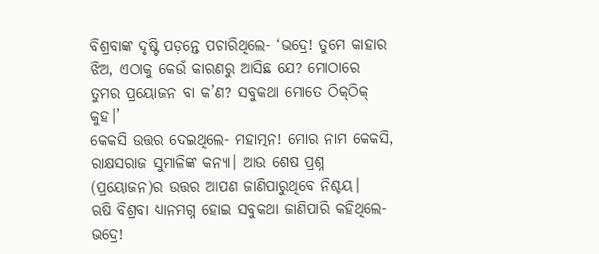ବିଶ୍ରବାଙ୍କ ଦୃଷ୍ଟି ପଡ଼ନ୍ତେ ପଚାରିଥିଲେ- ‘ଭଦ୍ରେ! ତୁମେ କାହାର ଝିଅ, ଏଠାକୁ କେଉଁ କାରଣରୁ ଆସିଛ ଯେ? ମୋଠାରେ ତୁମର ପ୍ରୟୋଜନ ବା କ’ଣ? ସବୁକଥା ମୋତେ ଠିକ୍‌ଠିକ୍‌ କୁହ।’
କେକସି ଉତ୍ତର ଦେଇଥିଲେ- ମହାତ୍ମନ! ମୋର ନାମ କେକସି, ରାକ୍ଷସରାଜ ସୁମାଳିଙ୍କ କନ୍ୟା। ଆଉ ଶେଷ ପ୍ରଶ୍ନ (ପ୍ରୟୋଜନ)ର ଉତ୍ତର ଆପଣ ଜାଣିପାରୁଥିବେ ନିଶ୍ଚୟ।
ଋଷି ବିଶ୍ରବା ଧ୍ୟାନମଗ୍ନ ହୋଇ ସବୁକଥା ଜାଣିପାରି କହିଥିଲେ- ଭଦ୍ରେ!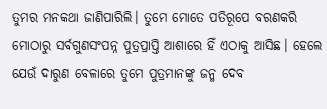ତୁମର ମନକଥା ଜାଣିପାରିଲି। ତୁମେ ମୋତେ ପତିରୂପେ ବରଣକରି ମୋଠାରୁ ସର୍ବଗୁଣସଂପନ୍ନ ପୁତ୍ରପ୍ରାପ୍ତି ଆଶାରେ ହିଁ ଏଠାକୁ ଆସିଛ। ହେଲେ ଯେଉଁ ଦାରୁଣ ବେଳାରେ ତୁମେ ପୁତ୍ରମାନଙ୍କୁ ଜନ୍ମ ଦେବ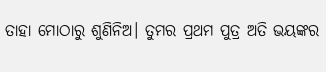ତାହା ମୋଠାରୁ ଶୁଣିନିଅ। ତୁମର ପ୍ରଥମ ପୁତ୍ର ଅତି ଭୟଙ୍କର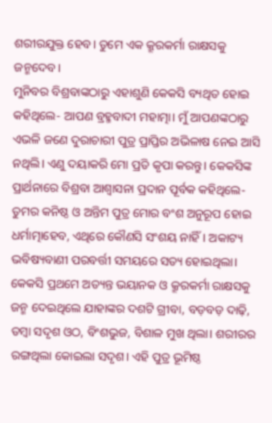ଶରୀରଯୁକ୍ତ ହେବ। ତୁମେ ଏକ କ୍ରୂରକର୍ମା ରାକ୍ଷସକୁ ଜନ୍ମଦେବ।
ମୁନିବର ବିଶ୍ରବାଙ୍କଠାରୁ ଏହାଶୁଣି କେକସି ବ୍ୟଥିତ ହୋଇ କହିଥିଲେ- ଆପଣ ବ୍ରହ୍ମବାଦୀ ମହାତ୍ମା। ମୁଁ ଆପଣଙ୍କଠାରୁ ଏଭଳି ଜଣେ ଦୁରାଚାରୀ ପୁତ୍ର ପ୍ରାପ୍ତିର ଅଭିଳାଷ ନେଇ ଆସି ନଥିଲି। ଏଣୁ ଦୟାକରି ମୋ ପ୍ରତି କୃପା କରନ୍ତୁ। କେକସିଙ୍କ ପ୍ରାର୍ଥନାରେ ବିଶ୍ରବା ଆଶ୍ବାସନା ପ୍ରଦାନ ପୂର୍ବକ କହିଥିଲେ- ତୁମର କନିଷ୍ଠ ଓ ଅନ୍ତିମ ପୁତ୍ର ମୋର ବଂଶ ଅନୁରୂପ ହୋଇ ଧର୍ମାତ୍ମାହେବ, ଏଥିରେ କୌଣସି ସଂଶୟ ନାହିଁ। ଅକାଟ୍ୟ ଭବିଷ୍ୟବାଣୀ ପରବର୍ତ୍ତୀ ସମୟରେ ସତ୍ୟ ହୋଇଥିଲା। କେକସି ପ୍ରଥମେ ଅତ୍ୟନ୍ତ ଭୟାନକ ଓ କ୍ରୂରକର୍ମା ରାକ୍ଷସକୁ ଜନ୍ମ ଦେଇଥିଲେ ଯାହାଙ୍କର ଦଶଟି ଗ୍ରୀବା, ବଡ଼ବଡ଼ ଦାଢ଼ି, ତମ୍ବା ସଦୃଶ ଓଠ, ବିଂଶଭୁଜ, ବିଶାଳ ମୁଖ ଥିଲା। ଶରୀରର ରଙ୍ଗଥିଲା କୋଇଲା ସଦୃଶ। ଏହି ପୁତ୍ର ଭୂମିଷ୍ଠ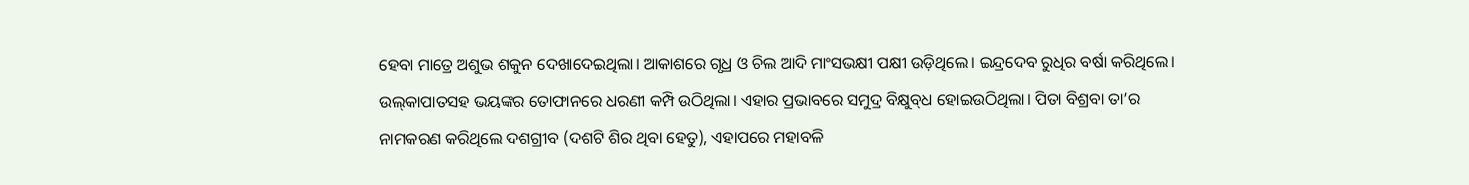ହେବା ମାତ୍ରେ ଅଶୁଭ ଶକୁନ ଦେଖାଦେଇଥିଲା। ଆକାଶରେ ଗୃଧ୍ର ଓ ଚିଲ ଆଦି ମାଂସଭକ୍ଷୀ ପକ୍ଷୀ ଉଡ଼ିଥିଲେ। ଇନ୍ଦ୍ରଦେବ ରୁଧିର ବର୍ଷା କରିଥିଲେ। ଉଲ୍‌କାପାତସହ ଭୟଙ୍କର ତୋଫାନରେ ଧରଣୀ କମ୍ପି ଉଠିଥିଲା। ଏହାର ପ୍ରଭାବରେ ସମୁଦ୍ର ବିକ୍ଷୁବ୍‌ଧ ହୋଇଉଠିଥିଲା। ପିତା ବିଶ୍ରବା ତା’ର ନାମକରଣ କରିଥିଲେ ଦଶଗ୍ରୀବ (ଦଶଟି ଶିର ଥିବା ହେତୁ), ଏହାପରେ ମହାବଳି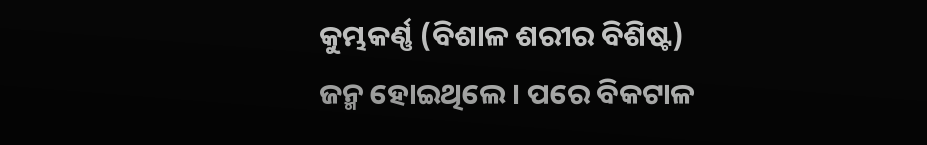କୁମ୍ଭକର୍ଣ୍ଣ (ବିଶାଳ ଶରୀର ବିଶିଷ୍ଟ) ଜନ୍ମ ହୋଇଥିଲେ। ପରେ ବିକଟାଳ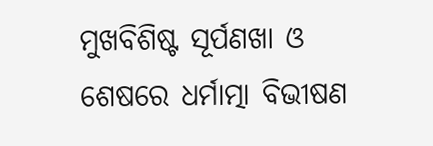ମୁଖବିଶିଷ୍ଟ ସୂର୍ପଣଖା ଓ ଶେଷରେ ଧର୍ମାତ୍ମା ବିଭୀଷଣ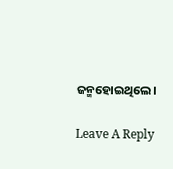ଜନ୍ମହୋଇଥିଲେ।

Leave A Reply